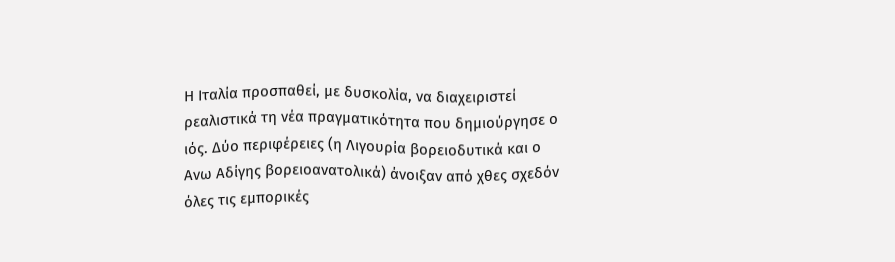Η Ιταλία προσπαθεί, με δυσκολία, να διαχειριστεί ρεαλιστικά τη νέα πραγματικότητα που δημιούργησε ο ιός. Δύο περιφέρειες (η Λιγουρία βορειοδυτικά και ο Ανω Αδίγης βορειοανατολικά) άνοιξαν από χθες σχεδόν όλες τις εμπορικές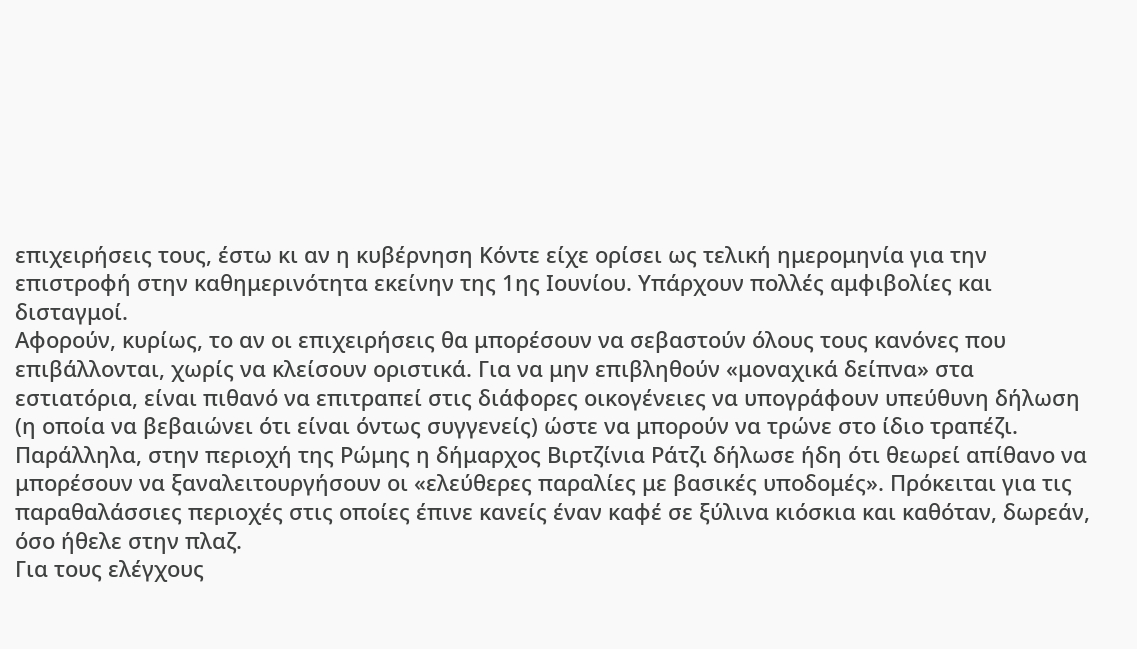επιχειρήσεις τους, έστω κι αν η κυβέρνηση Κόντε είχε ορίσει ως τελική ημερομηνία για την επιστροφή στην καθημερινότητα εκείνην της 1ης Ιουνίου. Υπάρχουν πολλές αμφιβολίες και δισταγμοί.
Aφορούν, κυρίως, το αν οι επιχειρήσεις θα μπορέσουν να σεβαστούν όλους τους κανόνες που επιβάλλονται, χωρίς να κλείσουν οριστικά. Για να μην επιβληθούν «μοναχικά δείπνα» στα εστιατόρια, είναι πιθανό να επιτραπεί στις διάφορες οικογένειες να υπογράφουν υπεύθυνη δήλωση (η οποία να βεβαιώνει ότι είναι όντως συγγενείς) ώστε να μπορούν να τρώνε στο ίδιο τραπέζι.
Παράλληλα, στην περιοχή της Ρώμης η δήμαρχος Βιρτζίνια Ράτζι δήλωσε ήδη ότι θεωρεί απίθανο να μπορέσουν να ξαναλειτουργήσουν οι «ελεύθερες παραλίες με βασικές υποδομές». Πρόκειται για τις παραθαλάσσιες περιοχές στις οποίες έπινε κανείς έναν καφέ σε ξύλινα κιόσκια και καθόταν, δωρεάν, όσο ήθελε στην πλαζ.
Για τους ελέγχους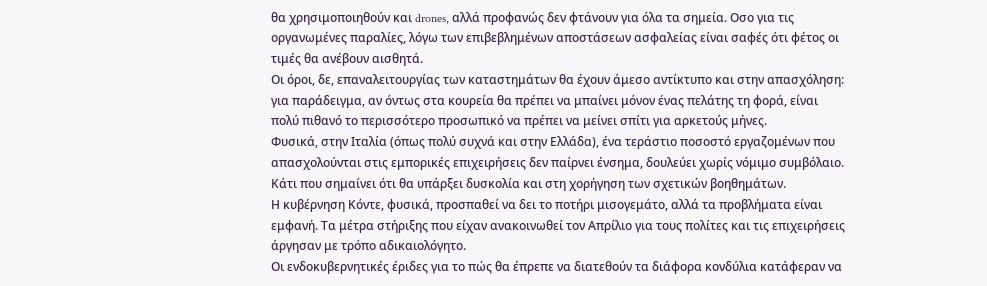θα χρησιμοποιηθούν και drones, αλλά προφανώς δεν φτάνουν για όλα τα σημεία. Οσο για τις οργανωμένες παραλίες, λόγω των επιβεβλημένων αποστάσεων ασφαλείας είναι σαφές ότι φέτος οι τιμές θα ανέβουν αισθητά.
Οι όροι, δε, επαναλειτουργίας των καταστημάτων θα έχουν άμεσο αντίκτυπο και στην απασχόληση: για παράδειγμα, αν όντως στα κουρεία θα πρέπει να μπαίνει μόνον ένας πελάτης τη φορά, είναι πολύ πιθανό το περισσότερο προσωπικό να πρέπει να μείνει σπίτι για αρκετούς μήνες.
Φυσικά, στην Ιταλία (όπως πολύ συχνά και στην Ελλάδα), ένα τεράστιο ποσοστό εργαζομένων που απασχολούνται στις εμπορικές επιχειρήσεις δεν παίρνει ένσημα, δουλεύει χωρίς νόμιμο συμβόλαιο. Κάτι που σημαίνει ότι θα υπάρξει δυσκολία και στη χορήγηση των σχετικών βοηθημάτων.
Η κυβέρνηση Κόντε, φυσικά, προσπαθεί να δει το ποτήρι μισογεμάτο, αλλά τα προβλήματα είναι εμφανή. Τα μέτρα στήριξης που είχαν ανακοινωθεί τον Απρίλιο για τους πολίτες και τις επιχειρήσεις άργησαν με τρόπο αδικαιολόγητο.
Οι ενδοκυβερνητικές έριδες για το πώς θα έπρεπε να διατεθούν τα διάφορα κονδύλια κατάφεραν να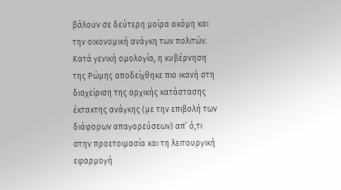βάλουν σε δεύτερη μοίρα ακόμη και την οικονομική ανάγκη των πολιτών.
Κατά γενική ομολογία, η κυβέρνηση της Ρώμης αποδείχθηκε πιο ικανή στη διαχείριση της αρχικής κατάστασης έκτακτης ανάγκης (με την επιβολή των διάφορων απαγορεύσεων) απ’ ό,τι στην προετοιμασία και τη λειτουργική εφαρμογή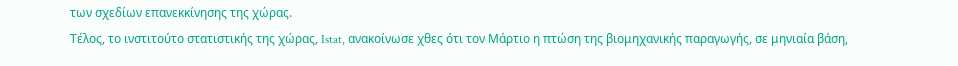των σχεδίων επανεκκίνησης της χώρας.
Τέλος, το ινστιτούτο στατιστικής της χώρας, Istat, ανακοίνωσε χθες ότι τον Μάρτιο η πτώση της βιομηχανικής παραγωγής, σε μηνιαία βάση,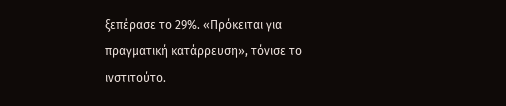ξεπέρασε το 29%. «Πρόκειται για πραγματική κατάρρευση», τόνισε το ινστιτούτο.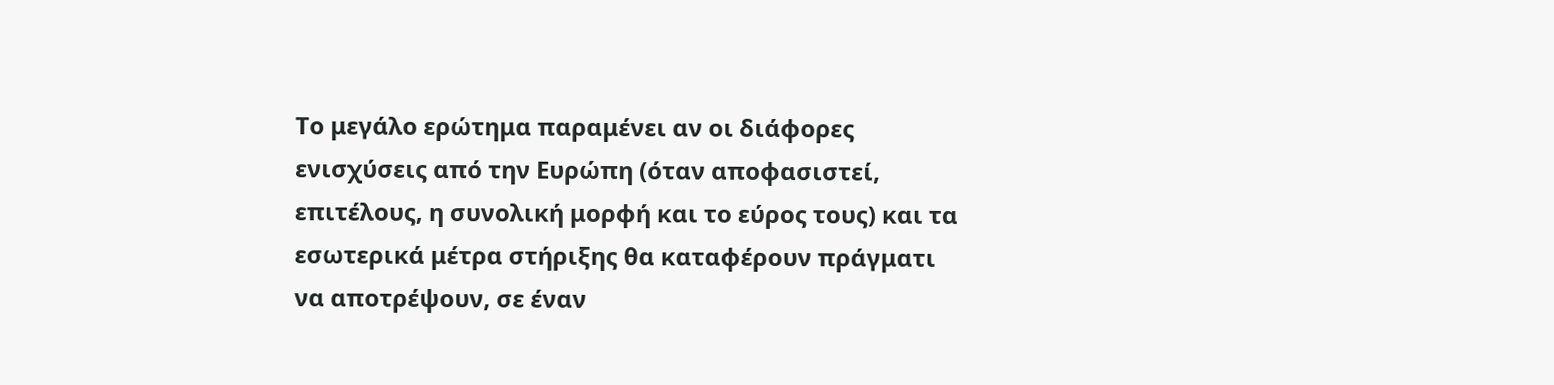Το μεγάλο ερώτημα παραμένει αν οι διάφορες ενισχύσεις από την Ευρώπη (όταν αποφασιστεί, επιτέλους, η συνολική μορφή και το εύρος τους) και τα εσωτερικά μέτρα στήριξης θα καταφέρουν πράγματι να αποτρέψουν, σε έναν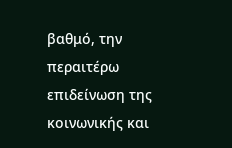βαθμό, την περαιτέρω επιδείνωση της κοινωνικής και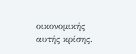οικονομικής αυτής κρίσης.